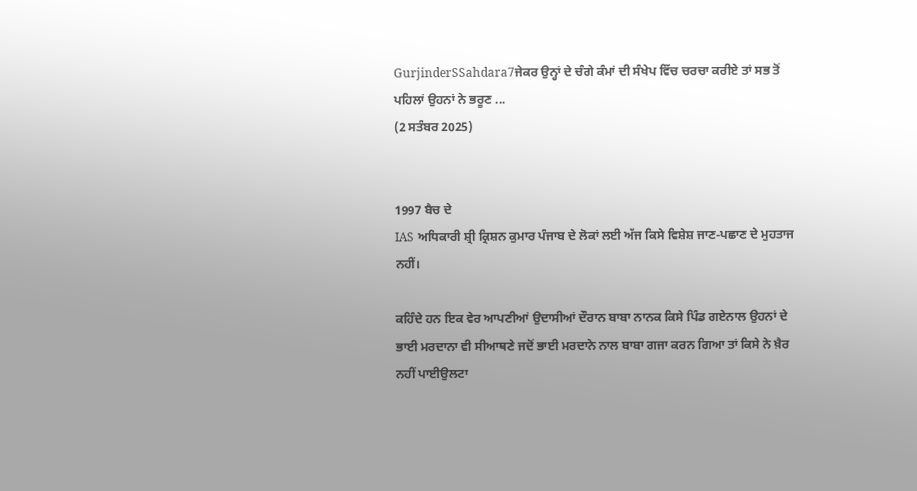GurjinderSSahdara7ਜੇਕਰ ਉਨ੍ਹਾਂ ਦੇ ਚੰਗੇ ਕੰਮਾਂ ਦੀ ਸੰਖੇਪ ਵਿੱਚ ਚਰਚਾ ਕਰੀਏ ਤਾਂ ਸਭ ਤੋਂ ਪਹਿਲਾਂ ਉਹਨਾਂ ਨੇ ਭਰੂਣ ...
(2 ਸਤੰਬਰ 2025)


1997 ਬੈਚ ਦੇ
IAS ਅਧਿਕਾਰੀ ਸ਼੍ਰੀ ਕ੍ਰਿਸ਼ਨ ਕੁਮਾਰ ਪੰਜਾਬ ਦੇ ਲੋਕਾਂ ਲਈ ਅੱਜ ਕਿਸੇ ਵਿਸ਼ੇਸ਼ ਜਾਣ-ਪਛਾਣ ਦੇ ਮੁਹਤਾਜ ਨਹੀਂ।

ਕਹਿੰਦੇ ਹਨ ਇਕ ਵੇਰ ਆਪਣੀਆਂ ਉਦਾਸੀਆਂ ਦੌਰਾਨ ਬਾਬਾ ਨਾਨਕ ਕਿਸੇ ਪਿੰਡ ਗਏਨਾਲ ਉਹਨਾਂ ਦੇ ਭਾਈ ਮਰਦਾਨਾ ਵੀ ਸੀਆਥਣੇ ਜਦੋਂ ਭਾਈ ਮਰਦਾਨੇ ਨਾਲ ਬਾਬਾ ਗਜਾ ਕਰਨ ਗਿਆ ਤਾਂ ਕਿਸੇ ਨੇ ਖ਼ੈਰ ਨਹੀਂ ਪਾਈਉਲਟਾ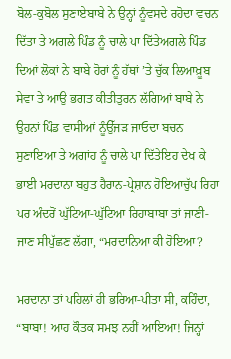ਬੋਲ-ਕੁਬੋਲ ਸੁਣਾਏਬਾਬੇ ਨੇ ਉਨ੍ਹਾਂ ਨੂੰਵਸਦੇ ਰਹੋਦਾ ਵਚਨ ਦਿੱਤਾ ਤੇ ਅਗਲੇ ਪਿੰਡ ਨੂੰ ਚਾਲੇ ਪਾ ਦਿੱਤੇਅਗਲੇ ਪਿੰਡ ਦਿਆਂ ਲੋਕਾਂ ਨੇ ਬਾਬੇ ਹੋਰਾਂ ਨੂੰ ਹੱਥਾਂ ’ਤੇ ਚੁੱਕ ਲਿਆਖ਼ੂਬ ਸੇਵਾ ਤੇ ਆਉ ਭਗਤ ਕੀਤੀਤੁਰਨ ਲੱਗਿਆਂ ਬਾਬੇ ਨੇ ਉਹਨਾਂ ਪਿੰਡ ਵਾਸੀਆਂ ਨੂੰਉੱਜੜ ਜਾਓਦਾ ਬਚਨ ਸੁਣਾਇਆ ਤੇ ਅਗਾਂਹ ਨੂੰ ਚਾਲੇ ਪਾ ਦਿੱਤੇਇਹ ਦੇਖ ਕੇ ਭਾਈ ਮਰਦਾਨਾ ਬਹੁਤ ਹੈਰਾਨ-ਪ੍ਰੇਸ਼ਾਨ ਹੋਇਆਚੁੱਪ ਰਿਹਾ ਪਰ ਅੰਦਰੋਂ ਘੁੱਟਿਆ-ਘੁੱਟਿਆ ਰਿਹਾਬਾਬਾ ਤਾਂ ਜਾਣੀ-ਜਾਣ ਸੀਪੁੱਛਣ ਲੱਗਾ, “ਮਰਦਾਨਿਆ ਕੀ ਹੋਇਆ?

ਮਰਦਾਨਾ ਤਾਂ ਪਹਿਲਾਂ ਹੀ ਭਰਿਆ-ਪੀਤਾ ਸੀ, ਕਹਿੰਦਾ, “ਬਾਬਾ! ਆਹ ਕੌਤਕ ਸਮਝ ਨਹੀਂ ਆਇਆ! ਜਿਨ੍ਹਾਂ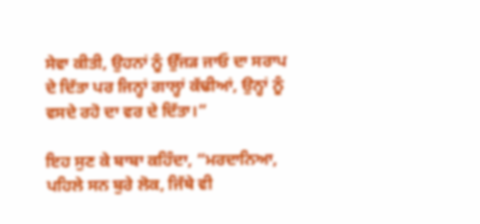ਸੇਵਾ ਕੀਤੀ, ਉਹਨਾਂ ਨੂੰ ਉੱਜੜ ਜਾਓ ਦਾ ਸਰਾਪ ਦੇ ਦਿੱਤਾ ਪਰ ਜਿਨ੍ਹਾਂ ਗਾਲ੍ਹਾਂ ਕੱਢੀਆਂ, ਉਨ੍ਹਾਂ ਨੂੰ ਵਸਦੇ ਰਹੋ ਦਾ ਵਰ ਦੇ ਦਿੱਤਾ।”

ਇਹ ਸੁਣ ਕੇ ਬਾਬਾ ਕਹਿੰਦਾ, “ਮਰਦਾਨਿਆ, ਪਹਿਲੇ ਸਨ ਬੁਰੇ ਲੋਕ, ਜਿੱਥੇ ਵੀ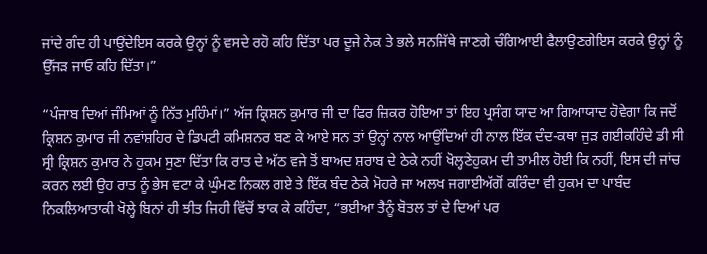ਜਾਂਦੇ ਗੰਦ ਹੀ ਪਾਉਂਦੇਇਸ ਕਰਕੇ ਉਨ੍ਹਾਂ ਨੂੰ ਵਸਦੇ ਰਹੋ ਕਹਿ ਦਿੱਤਾ ਪਰ ਦੂਜੇ ਨੇਕ ਤੇ ਭਲੇ ਸਨਜਿੱਥੇ ਜਾਣਗੇ ਚੰਗਿਆਈ ਫੈਲਾਉਣਗੇਇਸ ਕਰਕੇ ਉਨ੍ਹਾਂ ਨੂੰ ਉੱਜੜ ਜਾਓ ਕਹਿ ਦਿੱਤਾ।”

“ਪੰਜਾਬ ਦਿਆਂ ਜੰਮਿਆਂ ਨੂੰ ਨਿੱਤ ਮੁਹਿੰਮਾਂ।” ਅੱਜ ਕ੍ਰਿਸ਼ਨ ਕੁਮਾਰ ਜੀ ਦਾ ਫਿਰ ਜ਼ਿਕਰ ਹੋਇਆ ਤਾਂ ਇਹ ਪ੍ਰਸੰਗ ਯਾਦ ਆ ਗਿਆਯਾਦ ਹੋਵੇਗਾ ਕਿ ਜਦੋਂ ਕ੍ਰਿਸ਼ਨ ਕੁਮਾਰ ਜੀ ਨਵਾਂਸ਼ਹਿਰ ਦੇ ਡਿਪਟੀ ਕਮਿਸ਼ਨਰ ਬਣ ਕੇ ਆਏ ਸਨ ਤਾਂ ਉਨ੍ਹਾਂ ਨਾਲ ਆਉਂਦਿਆਂ ਹੀ ਨਾਲ ਇੱਕ ਦੰਦ-ਕਥਾ ਜੁੜ ਗਈਕਹਿੰਦੇ ਡੀ ਸੀ ਸ੍ਰੀ ਕ੍ਰਿਸ਼ਨ ਕੁਮਾਰ ਨੇ ਹੁਕਮ ਸੁਣਾ ਦਿੱਤਾ ਕਿ ਰਾਤ ਦੇ ਅੱਠ ਵਜੇ ਤੋਂ ਬਾਅਦ ਸ਼ਰਾਬ ਦੇ ਠੇਕੇ ਨਹੀਂ ਖੋਲ੍ਹਣੇਹੁਕਮ ਦੀ ਤਾਮੀਲ ਹੋਈ ਕਿ ਨਹੀਂ, ਇਸ ਦੀ ਜਾਂਚ ਕਰਨ ਲਈ ਉਹ ਰਾਤ ਨੂੰ ਭੇਸ ਵਟਾ ਕੇ ਘੁੰਮਣ ਨਿਕਲ ਗਏ ਤੇ ਇੱਕ ਬੰਦ ਠੇਕੇ ਮੋਹਰੇ ਜਾ ਅਲਖ ਜਗਾਈਅੱਗੋਂ ਕਰਿੰਦਾ ਵੀ ਹੁਕਮ ਦਾ ਪਾਬੰਦ ਨਿਕਲਿਆਤਾਕੀ ਖੋਲ੍ਹੇ ਬਿਨਾਂ ਹੀ ਝੀਤ ਜਿਹੀ ਵਿੱਚੋਂ ਝਾਕ ਕੇ ਕਹਿੰਦਾ, “ਭਈਆ ਤੈਨੂੰ ਬੋਤਲ ਤਾਂ ਦੇ ਦਿਆਂ ਪਰ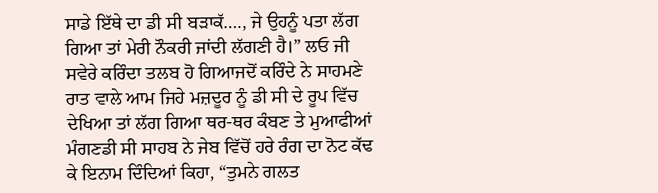ਸਾਡੇ ਇੱਥੇ ਦਾ ਡੀ ਸੀ ਬੜਾਕੱ…., ਜੇ ਉਹਨੂੰ ਪਤਾ ਲੱਗ ਗਿਆ ਤਾਂ ਮੇਰੀ ਨੌਕਰੀ ਜਾਂਦੀ ਲੱਗਣੀ ਹੈ।” ਲਓ ਜੀ ਸਵੇਰੇ ਕਰਿੰਦਾ ਤਲਬ ਹੋ ਗਿਆਜਦੋਂ ਕਰਿੰਦੇ ਨੇ ਸਾਹਮਣੇ ਰਾਤ ਵਾਲੇ ਆਮ ਜਿਹੇ ਮਜ਼ਦੂਰ ਨੂੰ ਡੀ ਸੀ ਦੇ ਰੂਪ ਵਿੱਚ ਦੇਖਿਆ ਤਾਂ ਲੱਗ ਗਿਆ ਥਰ-ਥਰ ਕੰਬਣ ਤੇ ਮੁਆਫੀਆਂ ਮੰਗਣਡੀ ਸੀ ਸਾਹਬ ਨੇ ਜੇਬ ਵਿੱਚੋਂ ਹਰੇ ਰੰਗ ਦਾ ਨੋਟ ਕੱਢ ਕੇ ਇਨਾਮ ਦਿੰਦਿਆਂ ਕਿਹਾ, “ਤੁਮਨੇ ਗਲਤ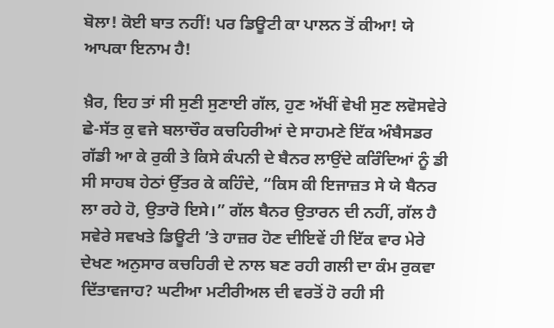ਬੋਲਾ! ਕੋਈ ਬਾਤ ਨਹੀਂ! ਪਰ ਡਿਊਟੀ ਕਾ ਪਾਲਨ ਤੋਂ ਕੀਆ! ਯੇ ਆਪਕਾ ਇਨਾਮ ਹੈ!

ਖ਼ੈਰ, ਇਹ ਤਾਂ ਸੀ ਸੁਣੀ ਸੁਣਾਈ ਗੱਲ, ਹੁਣ ਅੱਖੀਂ ਵੇਖੀ ਸੁਣ ਲਵੋਸਵੇਰੇ ਛੇ-ਸੱਤ ਕੁ ਵਜੇ ਬਲਾਚੌਰ ਕਚਹਿਰੀਆਂ ਦੇ ਸਾਹਮਣੇ ਇੱਕ ਅੰਬੈਸਡਰ ਗੱਡੀ ਆ ਕੇ ਰੁਕੀ ਤੇ ਕਿਸੇ ਕੰਪਨੀ ਦੇ ਬੈਨਰ ਲਾਉਂਦੇ ਕਰਿੰਦਿਆਂ ਨੂੰ ਡੀ ਸੀ ਸਾਹਬ ਹੇਠਾਂ ਉੱਤਰ ਕੇ ਕਹਿੰਦੇ, “ਕਿਸ ਕੀ ਇਜਾਜ਼ਤ ਸੇ ਯੇ ਬੈਨਰ ਲਾ ਰਹੇ ਹੋ, ਉਤਾਰੋ ਇਸੇ।” ਗੱਲ ਬੈਨਰ ਉਤਾਰਨ ਦੀ ਨਹੀਂ, ਗੱਲ ਹੈ ਸਵੇਰੇ ਸਵਖਤੇ ਡਿਊਟੀ ’ਤੇ ਹਾਜ਼ਰ ਹੋਣ ਦੀਇਵੇਂ ਹੀ ਇੱਕ ਵਾਰ ਮੇਰੇ ਦੇਖਣ ਅਨੁਸਾਰ ਕਚਹਿਰੀ ਦੇ ਨਾਲ ਬਣ ਰਹੀ ਗਲੀ ਦਾ ਕੰਮ ਰੁਕਵਾ ਦਿੱਤਾਵਜਾਹ? ਘਟੀਆ ਮਟੀਰੀਅਲ ਦੀ ਵਰਤੋਂ ਹੋ ਰਹੀ ਸੀ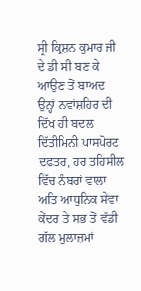ਸ੍ਰੀ ਕ੍ਰਿਸ਼ਨ ਕੁਮਾਰ ਜੀ ਦੇ ਡੀ ਸੀ ਬਣ ਕੇ ਆਉਣ ਤੋਂ ਬਾਅਦ ਉਨ੍ਹਾਂ ਨਵਾਂਸ਼ਹਿਰ ਦੀ ਦਿੱਖ ਹੀ ਬਦਲ ਦਿੱਤੀਮਿਨੀ ਪਾਸਪੋਰਟ ਦਫਤਰ, ਹਰ ਤਹਿਸੀਲ ਵਿੱਚ ਨੰਬਰਾਂ ਵਾਲਾ ਅਤਿ ਆਧੁਨਿਕ ਸੇਵਾ ਕੇਂਦਰ ਤੇ ਸਭ ਤੋਂ ਵੱਡੀ ਗੱਲ ਮੁਲਾਜ਼ਮਾਂ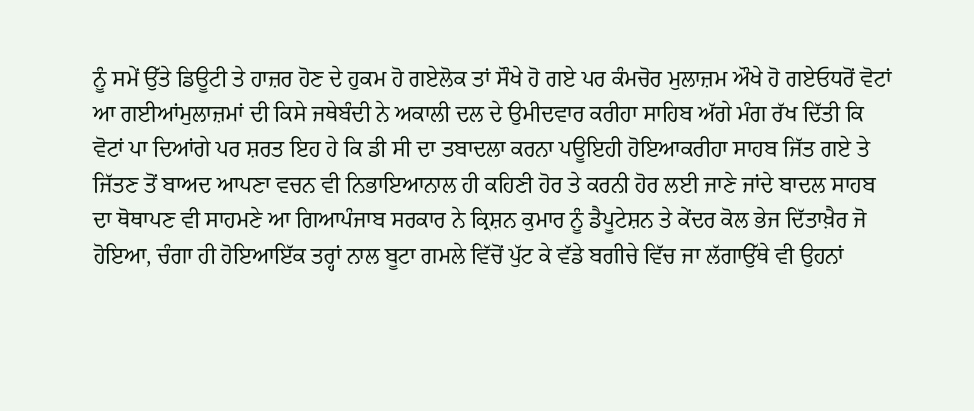ਨੂੰ ਸਮੇਂ ਉੱਤੇ ਡਿਊਟੀ ਤੇ ਹਾਜ਼ਰ ਹੋਣ ਦੇ ਹੁਕਮ ਹੋ ਗਏਲੋਕ ਤਾਂ ਸੌਖੇ ਹੋ ਗਏ ਪਰ ਕੰਮਚੋਰ ਮੁਲਾਜ਼ਮ ਔਖੇ ਹੋ ਗਏਓਧਰੋਂ ਵੋਟਾਂ ਆ ਗਈਆਂਮੁਲਾਜ਼ਮਾਂ ਦੀ ਕਿਸੇ ਜਥੇਬੰਦੀ ਨੇ ਅਕਾਲੀ ਦਲ ਦੇ ਉਮੀਦਵਾਰ ਕਰੀਹਾ ਸਾਹਿਬ ਅੱਗੇ ਮੰਗ ਰੱਖ ਦਿੱਤੀ ਕਿ ਵੋਟਾਂ ਪਾ ਦਿਆਂਗੇ ਪਰ ਸ਼ਰਤ ਇਹ ਹੇ ਕਿ ਡੀ ਸੀ ਦਾ ਤਬਾਦਲਾ ਕਰਨਾ ਪਊਇਹੀ ਹੋਇਆਕਰੀਹਾ ਸਾਹਬ ਜਿੱਤ ਗਏ ਤੇ ਜਿੱਤਣ ਤੋਂ ਬਾਅਦ ਆਪਣਾ ਵਚਨ ਵੀ ਨਿਭਾਇਆਨਾਲ ਹੀ ਕਹਿਣੀ ਹੋਰ ਤੇ ਕਰਨੀ ਹੋਰ ਲਈ ਜਾਣੇ ਜਾਂਦੇ ਬਾਦਲ ਸਾਹਬ ਦਾ ਥੋਥਾਪਣ ਵੀ ਸਾਹਮਣੇ ਆ ਗਿਆਪੰਜਾਬ ਸਰਕਾਰ ਨੇ ਕ੍ਰਿਸ਼ਨ ਕੁਮਾਰ ਨੂੰ ਡੈਪੂਟੇਸ਼ਨ ਤੇ ਕੇਂਦਰ ਕੋਲ ਭੇਜ ਦਿੱਤਾਖ਼ੈਰ ਜੋ ਹੋਇਆ, ਚੰਗਾ ਹੀ ਹੋਇਆਇੱਕ ਤਰ੍ਹਾਂ ਨਾਲ ਬੂਟਾ ਗਮਲੇ ਵਿੱਚੋਂ ਪੁੱਟ ਕੇ ਵੱਡੇ ਬਗੀਚੇ ਵਿੱਚ ਜਾ ਲੱਗਾਉੱਥੇ ਵੀ ਉਹਨਾਂ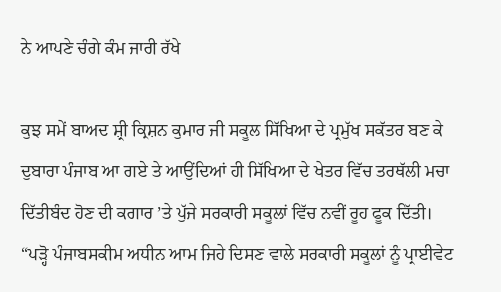ਨੇ ਆਪਣੇ ਚੰਗੇ ਕੰਮ ਜਾਰੀ ਰੱਖੇ

ਕੁਝ ਸਮੇਂ ਬਾਅਦ ਸ਼੍ਰੀ ਕ੍ਰਿਸ਼ਨ ਕੁਮਾਰ ਜੀ ਸਕੂਲ ਸਿੱਖਿਆ ਦੇ ਪ੍ਰਮੁੱਖ ਸਕੱਤਰ ਬਣ ਕੇ ਦੁਬਾਰਾ ਪੰਜਾਬ ਆ ਗਏ ਤੇ ਆਉਂਦਿਆਂ ਹੀ ਸਿੱਖਿਆ ਦੇ ਖੇਤਰ ਵਿੱਚ ਤਰਥੱਲੀ ਮਚਾ ਦਿੱਤੀਬੰਦ ਹੋਣ ਦੀ ਕਗਾਰ ’ਤੇ ਪੁੱਜੇ ਸਰਕਾਰੀ ਸਕੂਲਾਂ ਵਿੱਚ ਨਵੀਂ ਰੂਹ ਫੂਕ ਦਿੱਤੀ। “ਪੜ੍ਹੋ ਪੰਜਾਬਸਕੀਮ ਅਧੀਨ ਆਮ ਜਿਹੇ ਦਿਸਣ ਵਾਲੇ ਸਰਕਾਰੀ ਸਕੂਲਾਂ ਨੂੰ ਪ੍ਰਾਈਵੇਟ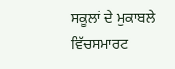ਸਕੂਲਾਂ ਦੇ ਮੁਕਾਬਲੇ ਵਿੱਚਸਮਾਰਟ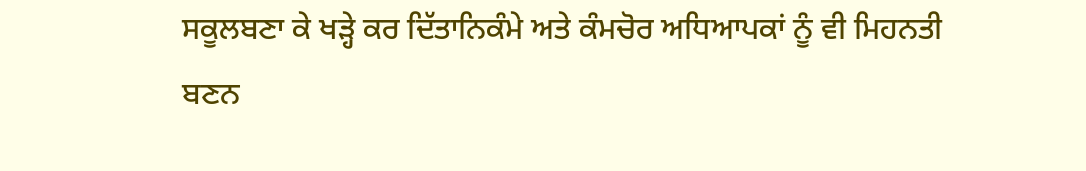ਸਕੂਲਬਣਾ ਕੇ ਖੜ੍ਹੇ ਕਰ ਦਿੱਤਾਨਿਕੰਮੇ ਅਤੇ ਕੰਮਚੋਰ ਅਧਿਆਪਕਾਂ ਨੂੰ ਵੀ ਮਿਹਨਤੀ ਬਣਨ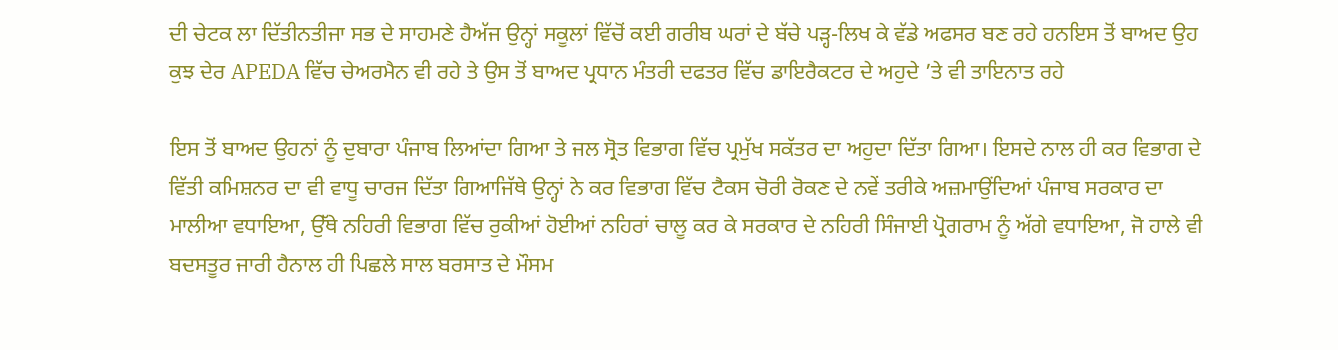ਦੀ ਚੇਟਕ ਲਾ ਦਿੱਤੀਨਤੀਜਾ ਸਭ ਦੇ ਸਾਹਮਣੇ ਹੈਅੱਜ ਉਨ੍ਹਾਂ ਸਕੂਲਾਂ ਵਿੱਚੋਂ ਕਈ ਗਰੀਬ ਘਰਾਂ ਦੇ ਬੱਚੇ ਪੜ੍ਹ-ਲਿਖ ਕੇ ਵੱਡੇ ਅਫਸਰ ਬਣ ਰਹੇ ਹਨਇਸ ਤੋਂ ਬਾਅਦ ਉਹ ਕੁਝ ਦੇਰ APEDA ਵਿੱਚ ਚੇਅਰਮੈਨ ਵੀ ਰਹੇ ਤੇ ਉਸ ਤੋਂ ਬਾਅਦ ਪ੍ਰਧਾਨ ਮੰਤਰੀ ਦਫਤਰ ਵਿੱਚ ਡਾਇਰੈਕਟਰ ਦੇ ਅਹੁਦੇ ’ਤੇ ਵੀ ਤਾਇਨਾਤ ਰਹੇ

ਇਸ ਤੋਂ ਬਾਅਦ ਉਹਨਾਂ ਨੂੰ ਦੁਬਾਰਾ ਪੰਜਾਬ ਲਿਆਂਦਾ ਗਿਆ ਤੇ ਜਲ ਸ੍ਰੋਤ ਵਿਭਾਗ ਵਿੱਚ ਪ੍ਰਮੁੱਖ ਸਕੱਤਰ ਦਾ ਅਹੁਦਾ ਦਿੱਤਾ ਗਿਆ। ਇਸਦੇ ਨਾਲ ਹੀ ਕਰ ਵਿਭਾਗ ਦੇ ਵਿੱਤੀ ਕਮਿਸ਼ਨਰ ਦਾ ਵੀ ਵਾਧੂ ਚਾਰਜ ਦਿੱਤਾ ਗਿਆਜਿੱਥੇ ਉਨ੍ਹਾਂ ਨੇ ਕਰ ਵਿਭਾਗ ਵਿੱਚ ਟੈਕਸ ਚੋਰੀ ਰੋਕਣ ਦੇ ਨਵੇਂ ਤਰੀਕੇ ਅਜ਼ਮਾਉਂਦਿਆਂ ਪੰਜਾਬ ਸਰਕਾਰ ਦਾ ਮਾਲੀਆ ਵਧਾਇਆ, ਉੱਥੇ ਨਹਿਰੀ ਵਿਭਾਗ ਵਿੱਚ ਰੁਕੀਆਂ ਹੋਈਆਂ ਨਹਿਰਾਂ ਚਾਲੂ ਕਰ ਕੇ ਸਰਕਾਰ ਦੇ ਨਹਿਰੀ ਸਿੰਜਾਈ ਪ੍ਰੋਗਰਾਮ ਨੂੰ ਅੱਗੇ ਵਧਾਇਆ, ਜੋ ਹਾਲੇ ਵੀ ਬਦਸਤੂਰ ਜਾਰੀ ਹੈਨਾਲ ਹੀ ਪਿਛਲੇ ਸਾਲ ਬਰਸਾਤ ਦੇ ਮੌਸਮ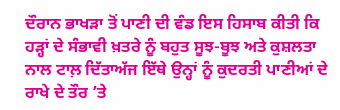ਦੌਰਾਨ ਭਾਖੜਾ ਤੋਂ ਪਾਣੀ ਦੀ ਵੰਡ ਇਸ ਹਿਸਾਬ ਕੀਤੀ ਕਿ ਹੜ੍ਹਾਂ ਦੇ ਸੰਭਾਵੀ ਖ਼ਤਰੇ ਨੂੰ ਬਹੁਤ ਸੂਝ-ਬੂਝ ਅਤੇ ਕੁਸ਼ਲਤਾ ਨਾਲ ਟਾਲ਼ ਦਿੱਤਾਅੱਜ ਇੱਥੇ ਉਨ੍ਹਾਂ ਨੂੰ ਕੁਦਰਤੀ ਪਾਣੀਆਂ ਦੇ ਰਾਖੇ ਦੇ ਤੌਰ ’ਤੇ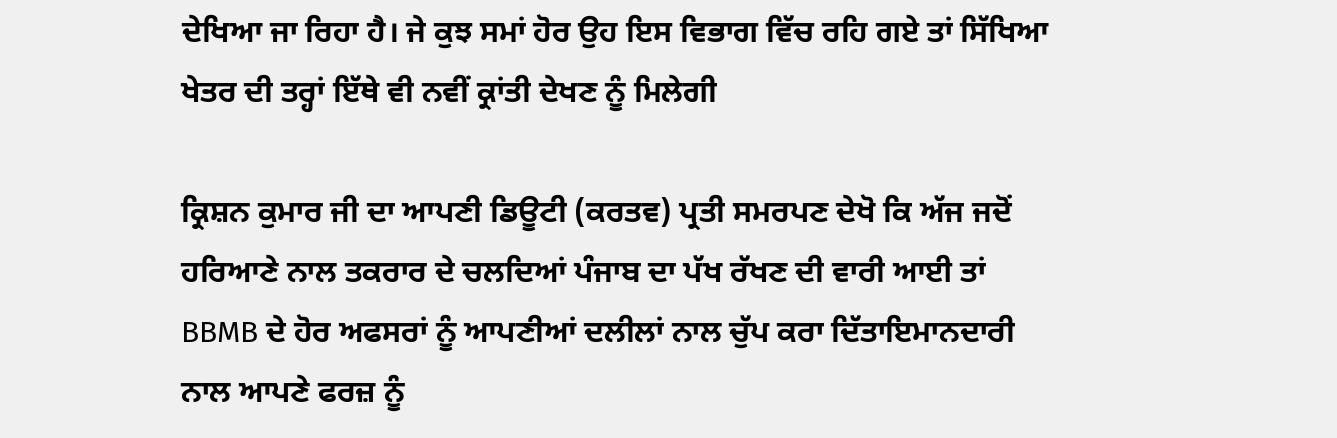ਦੇਖਿਆ ਜਾ ਰਿਹਾ ਹੈ। ਜੇ ਕੁਝ ਸਮਾਂ ਹੋਰ ਉਹ ਇਸ ਵਿਭਾਗ ਵਿੱਚ ਰਹਿ ਗਏ ਤਾਂ ਸਿੱਖਿਆ ਖੇਤਰ ਦੀ ਤਰ੍ਹਾਂ ਇੱਥੇ ਵੀ ਨਵੀਂ ਕ੍ਰਾਂਤੀ ਦੇਖਣ ਨੂੰ ਮਿਲੇਗੀ

ਕ੍ਰਿਸ਼ਨ ਕੁਮਾਰ ਜੀ ਦਾ ਆਪਣੀ ਡਿਊਟੀ (ਕਰਤਵ) ਪ੍ਰਤੀ ਸਮਰਪਣ ਦੇਖੋ ਕਿ ਅੱਜ ਜਦੋਂ ਹਰਿਆਣੇ ਨਾਲ ਤਕਰਾਰ ਦੇ ਚਲਦਿਆਂ ਪੰਜਾਬ ਦਾ ਪੱਖ ਰੱਖਣ ਦੀ ਵਾਰੀ ਆਈ ਤਾਂ BBMB ਦੇ ਹੋਰ ਅਫਸਰਾਂ ਨੂੰ ਆਪਣੀਆਂ ਦਲੀਲਾਂ ਨਾਲ ਚੁੱਪ ਕਰਾ ਦਿੱਤਾਇਮਾਨਦਾਰੀ ਨਾਲ ਆਪਣੇ ਫਰਜ਼ ਨੂੰ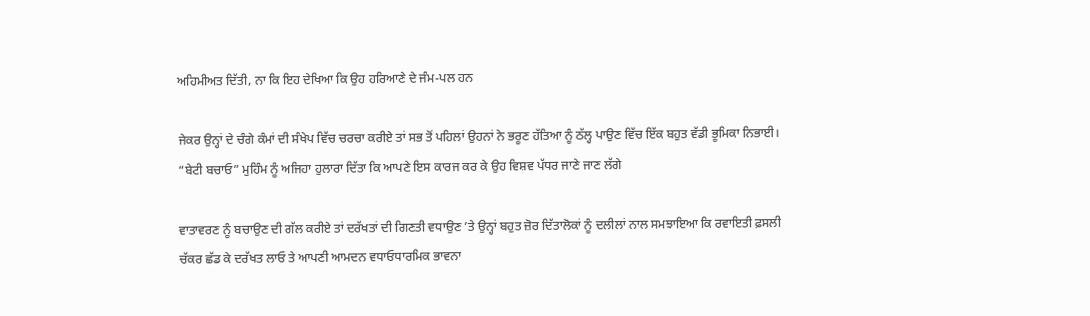ਅਹਿਮੀਅਤ ਦਿੱਤੀ, ਨਾ ਕਿ ਇਹ ਦੇਖਿਆ ਕਿ ਉਹ ਹਰਿਆਣੇ ਦੇ ਜੰਮ-ਪਲ ਹਨ

ਜੇਕਰ ਉਨ੍ਹਾਂ ਦੇ ਚੰਗੇ ਕੰਮਾਂ ਦੀ ਸੰਖੇਪ ਵਿੱਚ ਚਰਚਾ ਕਰੀਏ ਤਾਂ ਸਭ ਤੋਂ ਪਹਿਲਾਂ ਉਹਨਾਂ ਨੇ ਭਰੂਣ ਹੱਤਿਆ ਨੂੰ ਠੱਲ੍ਹ ਪਾਉਣ ਵਿੱਚ ਇੱਕ ਬਹੁਤ ਵੱਡੀ ਭੂਮਿਕਾ ਨਿਭਾਈ। “ਬੇਟੀ ਬਚਾਓ” ਮੁਹਿੰਮ ਨੂੰ ਅਜਿਹਾ ਹੁਲਾਰਾ ਦਿੱਤਾ ਕਿ ਆਪਣੇ ਇਸ ਕਾਰਜ ਕਰ ਕੇ ਉਹ ਵਿਸ਼ਵ ਪੱਧਰ ਜਾਣੇ ਜਾਣ ਲੱਗੇ

ਵਾਤਾਵਰਣ ਨੂੰ ਬਚਾਉਣ ਦੀ ਗੱਲ ਕਰੀਏ ਤਾਂ ਦਰੱਖਤਾਂ ਦੀ ਗਿਣਤੀ ਵਧਾਉਣ ’ਤੇ ਉਨ੍ਹਾਂ ਬਹੁਤ ਜ਼ੋਰ ਦਿੱਤਾਲੋਕਾਂ ਨੂੰ ਦਲੀਲਾਂ ਨਾਲ ਸਮਝਾਇਆ ਕਿ ਰਵਾਇਤੀ ਫ਼ਸਲੀ ਚੱਕਰ ਛੱਡ ਕੇ ਦਰੱਖਤ ਲਾਓ ਤੇ ਆਪਣੀ ਆਮਦਨ ਵਧਾਓਧਾਰਮਿਕ ਭਾਵਨਾ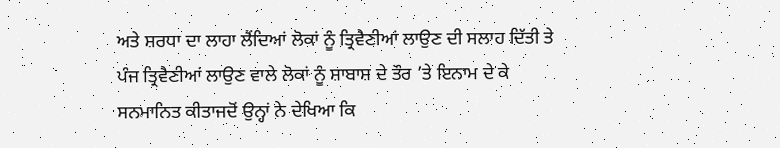ਅਤੇ ਸ਼ਰਧਾ ਦਾ ਲਾਹਾ ਲੈਂਦਿਆਂ ਲੋਕਾਂ ਨੂੰ ਤ੍ਰਿਵੈਣੀਆਂ ਲਾਉਣ ਦੀ ਸਲਾਹ ਦਿੱਤੀ ਤੇ ਪੰਜ ਤ੍ਰਿਵੈਣੀਆਂ ਲਾਉਣ ਵਾਲੇ ਲੋਕਾਂ ਨੂੰ ਸ਼ਾਬਾਸ਼ ਦੇ ਤੌਰ ’ਤੇ ਇਨਾਮ ਦੇ ਕੇ ਸਨਮਾਨਿਤ ਕੀਤਾਜਦੋਂ ਉਨ੍ਹਾਂ ਨੇ ਦੇਖਿਆ ਕਿ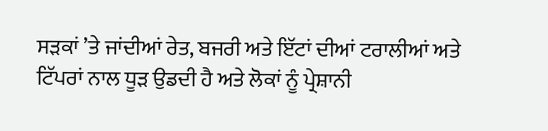ਸੜਕਾਂ ’ਤੇ ਜਾਂਦੀਆਂ ਰੇਤ, ਬਜਰੀ ਅਤੇ ਇੱਟਾਂ ਦੀਆਂ ਟਰਾਲੀਆਂ ਅਤੇ ਟਿੱਪਰਾਂ ਨਾਲ ਧੂੜ ਉਡਦੀ ਹੈ ਅਤੇ ਲੋਕਾਂ ਨੂੰ ਪ੍ਰੇਸ਼ਾਨੀ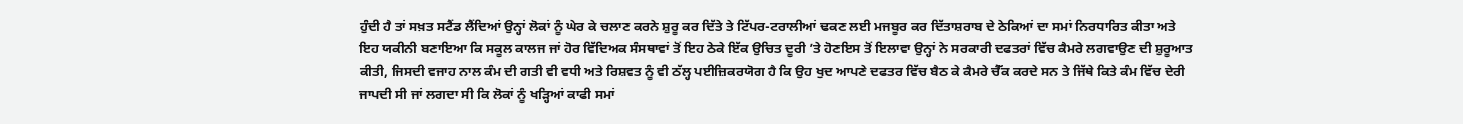ਹੁੰਦੀ ਹੈ ਤਾਂ ਸਖ਼ਤ ਸਟੈਂਡ ਲੈਂਦਿਆਂ ਉਨ੍ਹਾਂ ਲੋਕਾਂ ਨੂੰ ਘੇਰ ਕੇ ਚਲਾਣ ਕਰਨੇ ਸ਼ੁਰੂ ਕਰ ਦਿੱਤੇ ਤੇ ਟਿੱਪਰ-ਟਰਾਲੀਆਂ ਢਕਣ ਲਈ ਮਜਬੂਰ ਕਰ ਦਿੱਤਾਸ਼ਰਾਬ ਦੇ ਠੇਕਿਆਂ ਦਾ ਸਮਾਂ ਨਿਰਧਾਰਿਤ ਕੀਤਾ ਅਤੇ ਇਹ ਯਕੀਨੀ ਬਣਾਇਆ ਕਿ ਸਕੂਲ ਕਾਲਜ ਜਾਂ ਹੋਰ ਵਿੱਦਿਅਕ ਸੰਸਥਾਵਾਂ ਤੋਂ ਇਹ ਠੇਕੇ ਇੱਕ ਉਚਿਤ ਦੂਰੀ ’ਤੇ ਹੋਣਇਸ ਤੋਂ ਇਲਾਵਾ ਉਨ੍ਹਾਂ ਨੇ ਸਰਕਾਰੀ ਦਫਤਰਾਂ ਵਿੱਚ ਕੈਮਰੇ ਲਗਵਾਉਣ ਦੀ ਸ਼ੁਰੂਆਤ ਕੀਤੀ, ਜਿਸਦੀ ਵਜਾਹ ਨਾਲ ਕੰਮ ਦੀ ਗਤੀ ਵੀ ਵਧੀ ਅਤੇ ਰਿਸ਼ਵਤ ਨੂੰ ਵੀ ਠੱਲ੍ਹ ਪਈਜ਼ਿਕਰਯੋਗ ਹੈ ਕਿ ਉਹ ਖੁਦ ਆਪਣੇ ਦਫਤਰ ਵਿੱਚ ਬੈਠ ਕੇ ਕੈਮਰੇ ਚੈੱਕ ਕਰਦੇ ਸਨ ਤੇ ਜਿੱਥੇ ਕਿਤੇ ਕੰਮ ਵਿੱਚ ਦੇਰੀ ਜਾਪਦੀ ਸੀ ਜਾਂ ਲਗਦਾ ਸੀ ਕਿ ਲੋਕਾਂ ਨੂੰ ਖੜ੍ਹਿਆਂ ਕਾਫੀ ਸਮਾਂ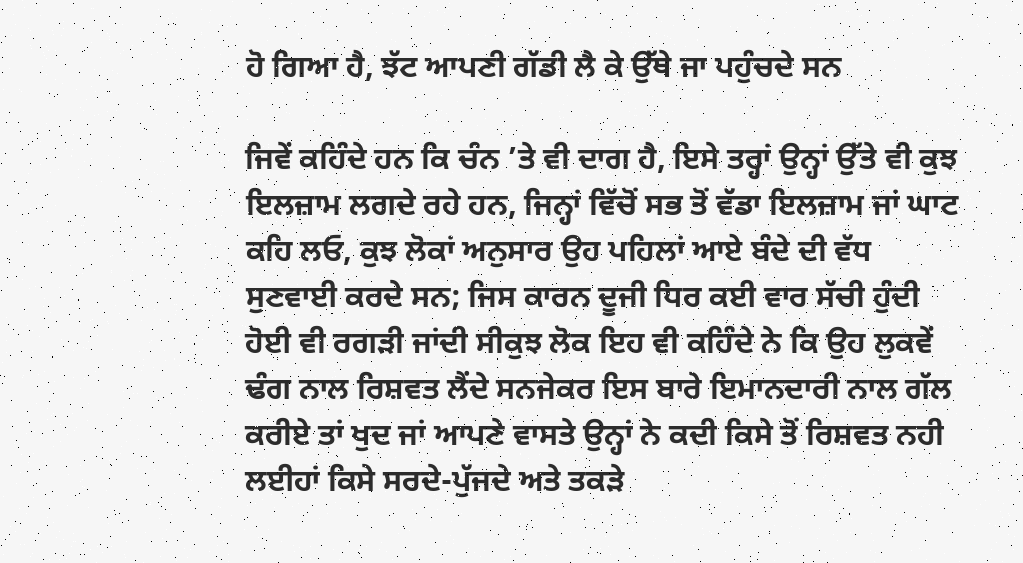ਹੋ ਗਿਆ ਹੈ, ਝੱਟ ਆਪਣੀ ਗੱਡੀ ਲੈ ਕੇ ਉੱਥੇ ਜਾ ਪਹੁੰਚਦੇ ਸਨ

ਜਿਵੇਂ ਕਹਿੰਦੇ ਹਨ ਕਿ ਚੰਨ ’ਤੇ ਵੀ ਦਾਗ ਹੈ, ਇਸੇ ਤਰ੍ਹਾਂ ਉਨ੍ਹਾਂ ਉੱਤੇ ਵੀ ਕੁਝ ਇਲਜ਼ਾਮ ਲਗਦੇ ਰਹੇ ਹਨ, ਜਿਨ੍ਹਾਂ ਵਿੱਚੋਂ ਸਭ ਤੋਂ ਵੱਡਾ ਇਲਜ਼ਾਮ ਜਾਂ ਘਾਟ ਕਹਿ ਲਓ, ਕੁਝ ਲੋਕਾਂ ਅਨੁਸਾਰ ਉਹ ਪਹਿਲਾਂ ਆਏ ਬੰਦੇ ਦੀ ਵੱਧ ਸੁਣਵਾਈ ਕਰਦੇ ਸਨ; ਜਿਸ ਕਾਰਨ ਦੂਜੀ ਧਿਰ ਕਈ ਵਾਰ ਸੱਚੀ ਹੁੰਦੀ ਹੋਈ ਵੀ ਰਗੜੀ ਜਾਂਦੀ ਸੀਕੁਝ ਲੋਕ ਇਹ ਵੀ ਕਹਿੰਦੇ ਨੇ ਕਿ ਉਹ ਲੁਕਵੇਂ ਢੰਗ ਨਾਲ ਰਿਸ਼ਵਤ ਲੈਂਦੇ ਸਨਜੇਕਰ ਇਸ ਬਾਰੇ ਇਮਾਨਦਾਰੀ ਨਾਲ ਗੱਲ ਕਰੀਏ ਤਾਂ ਖੁਦ ਜਾਂ ਆਪਣੇ ਵਾਸਤੇ ਉਨ੍ਹਾਂ ਨੇ ਕਦੀ ਕਿਸੇ ਤੋਂ ਰਿਸ਼ਵਤ ਨਹੀ ਲਈਹਾਂ ਕਿਸੇ ਸਰਦੇ-ਪੁੱਜਦੇ ਅਤੇ ਤਕੜੇ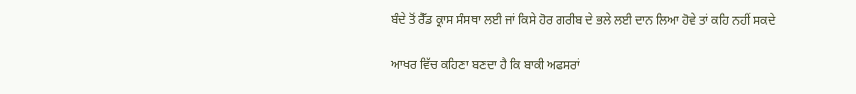ਬੰਦੇ ਤੋਂ ਰੈੱਡ ਕ੍ਰਾਸ ਸੰਸਥਾ ਲਈ ਜਾਂ ਕਿਸੇ ਹੋਰ ਗਰੀਬ ਦੇ ਭਲੇ ਲਈ ਦਾਨ ਲਿਆ ਹੋਵੇ ਤਾਂ ਕਹਿ ਨਹੀਂ ਸਕਦੇ

ਆਖਰ ਵਿੱਚ ਕਹਿਣਾ ਬਣਦਾ ਹੈ ਕਿ ਬਾਕੀ ਅਫਸਰਾਂ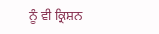ਨੂੰ ਵੀ ਕ੍ਰਿਸ਼ਨ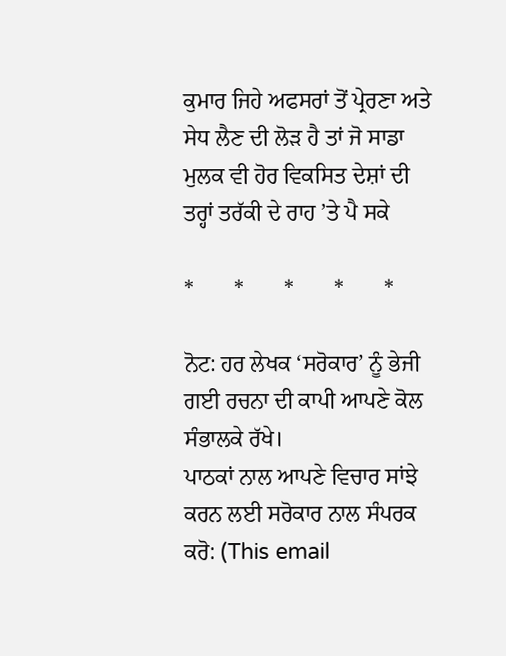ਕੁਮਾਰ ਜਿਹੇ ਅਫਸਰਾਂ ਤੋਂ ਪ੍ਰੇਰਣਾ ਅਤੇ ਸੇਧ ਲੈਣ ਦੀ ਲੋੜ ਹੈ ਤਾਂ ਜੋ ਸਾਡਾ ਮੁਲਕ ਵੀ ਹੋਰ ਵਿਕਸਿਤ ਦੇਸ਼ਾਂ ਦੀ ਤਰ੍ਹਾਂ ਤਰੱਕੀ ਦੇ ਰਾਹ ’ਤੇ ਪੈ ਸਕੇ

*       *       *       *       *

ਨੋਟ: ਹਰ ਲੇਖਕ ‘ਸਰੋਕਾਰ’ ਨੂੰ ਭੇਜੀ ਗਈ ਰਚਨਾ ਦੀ ਕਾਪੀ ਆਪਣੇ ਕੋਲ ਸੰਭਾਲਕੇ ਰੱਖੇ।
ਪਾਠਕਾਂ ਨਾਲ ਆਪਣੇ ਵਿਚਾਰ ਸਾਂਝੇ ਕਰਨ ਲਈ ਸਰੋਕਾਰ ਨਾਲ ਸੰਪਰਕ ਕਰੋ: (This email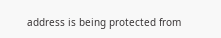address is being protected from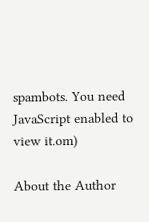spambots. You need JavaScript enabled to view it.om)

About the Author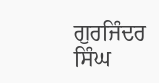ਗੁਰਜਿੰਦਰ ਸਿੰਘ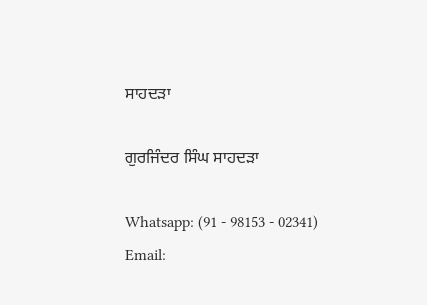ਸਾਹਦੜਾ

ਗੁਰਜਿੰਦਰ ਸਿੰਘ ਸਾਹਦੜਾ

Whatsapp: (91 - 98153 - 02341)
Email: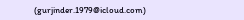(gurjinder.1979@icloud.com)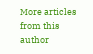More articles from this author